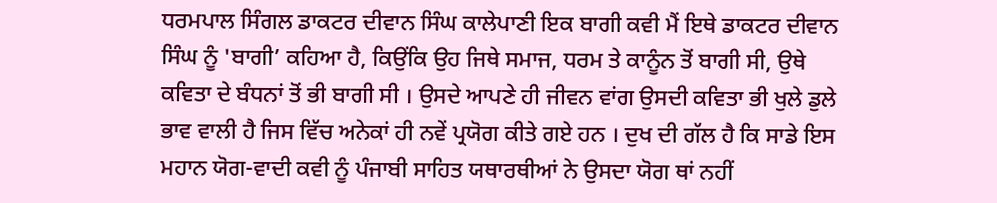ਧਰਮਪਾਲ ਸਿੰਗਲ ਡਾਕਟਰ ਦੀਵਾਨ ਸਿੰਘ ਕਾਲੇਪਾਣੀ ਇਕ ਬਾਗੀ ਕਵੀ ਮੈਂ ਇਥੇ ਡਾਕਟਰ ਦੀਵਾਨ ਸਿੰਘ ਨੂੰ 'ਬਾਗੀ’ ਕਹਿਆ ਹੈ, ਕਿਉਂਕਿ ਉਹ ਜਿਥੇ ਸਮਾਜ, ਧਰਮ ਤੇ ਕਾਨੂੰਨ ਤੋਂ ਬਾਗੀ ਸੀ, ਉਥੇ ਕਵਿਤਾ ਦੇ ਬੰਧਨਾਂ ਤੋਂ ਭੀ ਬਾਗੀ ਸੀ । ਉਸਦੇ ਆਪਣੇ ਹੀ ਜੀਵਨ ਵਾਂਗ ਉਸਦੀ ਕਵਿਤਾ ਭੀ ਖੁਲੇ ਡੁਲੇ ਭਾਵ ਵਾਲੀ ਹੈ ਜਿਸ ਵਿੱਚ ਅਨੇਕਾਂ ਹੀ ਨਵੇਂ ਪ੍ਰਯੋਗ ਕੀਤੇ ਗਏ ਹਨ । ਦੁਖ ਦੀ ਗੱਲ ਹੈ ਕਿ ਸਾਡੇ ਇਸ ਮਹਾਨ ਯੋਗ-ਵਾਦੀ ਕਵੀ ਨੂੰ ਪੰਜਾਬੀ ਸਾਹਿਤ ਯਥਾਰਥੀਆਂ ਨੇ ਉਸਦਾ ਯੋਗ ਥਾਂ ਨਹੀਂ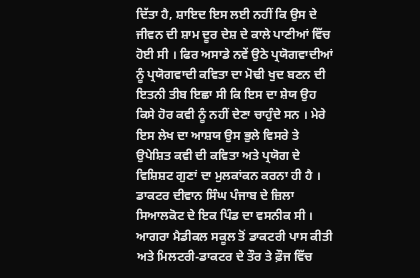ਦਿੱਤਾ ਹੈ, ਸ਼ਾਇਦ ਇਸ ਲਈ ਨਹੀਂ ਕਿ ਉਸ ਦੇ ਜੀਵਨ ਦੀ ਸ਼ਾਮ ਦੂਰ ਦੇਸ਼ ਦੇ ਕਾਲੇ ਪਾਣੀਆਂ ਵਿੱਚ ਹੋਈ ਸੀ । ਫਿਰ ਅਸਾਡੇ ਨਵੇਂ ਉਠੇ ਪ੍ਰਯੋਗਵਾਦੀਆਂ ਨੂੰ ਪ੍ਰਯੋਗਵਾਦੀ ਕਵਿਤਾ ਦਾ ਮੋਢੀ ਖੁਦ ਬਣਨ ਦੀ ਇਤਨੀ ਤੀਬ ਇਛਾ ਸੀ ਕਿ ਇਸ ਦਾ ਸ਼ੇਯ ਉਹ ਕਿਸੇ ਹੋਰ ਕਵੀ ਨੂੰ ਨਹੀਂ ਦੇਣਾ ਚਾਹੁੰਦੇ ਸਨ । ਮੇਰੇ ਇਸ ਲੇਖ ਦਾ ਆਸ਼ਯ ਉਸ ਭੁਲੇ ਵਿਸਰੇ ਤੇ ਉਪੇਸ਼ਿਤ ਕਵੀ ਦੀ ਕਵਿਤਾ ਅਤੇ ਪ੍ਰਯੋਗ ਦੇ ਵਿਸ਼ਿਸ਼ਟ ਗੁਣਾਂ ਦਾ ਮੁਲਕਾਂਕਨ ਕਰਨਾ ਹੀ ਹੈ । ਡਾਕਟਰ ਦੀਵਾਨ ਸਿੰਘ ਪੰਜਾਬ ਦੇ ਜ਼ਿਲਾ ਸਿਆਲਕੋਟ ਦੇ ਇਕ ਪਿੰਡ ਦਾ ਵਸਨੀਕ ਸੀ । ਆਗਰਾ ਮੈਡੀਕਲ ਸਕੂਲ ਤੋਂ ਡਾਕਟਰੀ ਪਾਸ ਕੀਤੀ ਅਤੇ ਮਿਲਟਰੀ-ਡਾਕਟਰ ਦੇ ਤੌਰ ਤੇ ਫ਼ੌਜ ਵਿੱਚ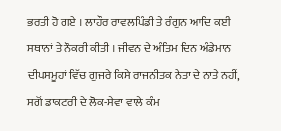ਭਰਤੀ ਹੋ ਗਏ । ਲਾਹੌਰ ਰਾਵਲਪਿੰਡੀ ਤੇ ਰੰਗੁਨ ਆਦਿ ਕਈ ਸਥਾਨਾਂ ਤੇ ਨੌਕਰੀ ਕੀਤੀ । ਜੀਵਨ ਦੇ ਅੰਤਿਮ ਦਿਨ ਅੰਡੇਮਾਨ ਦੀਪਸਮੂਹਾਂ ਵਿੱਚ ਗੁਜਰੇ ਕਿਸੇ ਰਾਜਨੀਤਕ ਨੇਤਾ ਦੇ ਨਾਤੇ ਨਹੀਂ, ਸਗੋਂ ਡਾਕਟਰੀ ਦੇ ਲੋਕ-ਸੇਵਾ ਵਾਲੇ ਕੰਮ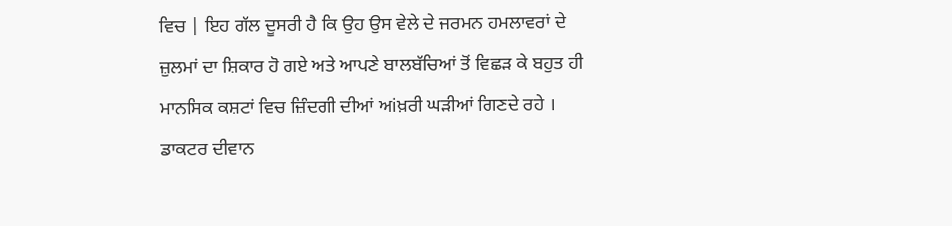ਵਿਚ | ਇਹ ਗੱਲ ਦੂਸਰੀ ਹੈ ਕਿ ਉਹ ਉਸ ਵੇਲੇ ਦੇ ਜਰਮਨ ਹਮਲਾਵਰਾਂ ਦੇ ਜ਼ੁਲਮਾਂ ਦਾ ਸ਼ਿਕਾਰ ਹੋ ਗਏ ਅਤੇ ਆਪਣੇ ਬਾਲਬੱਚਿਆਂ ਤੋਂ ਵਿਛੜ ਕੇ ਬਹੁਤ ਹੀ ਮਾਨਸਿਕ ਕਸ਼ਟਾਂ ਵਿਚ ਜ਼ਿੰਦਗੀ ਦੀਆਂ ਅiਖ਼ਰੀ ਘੜੀਆਂ ਗਿਣਦੇ ਰਹੇ । ਡਾਕਟਰ ਦੀਵਾਨ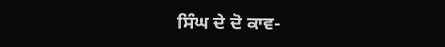ਸਿੰਘ ਦੇ ਦੋ ਕਾਵ-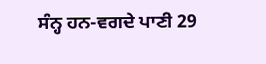ਸੰਨ੍ਹ ਹਨ-ਵਗਦੇ ਪਾਣੀ 29